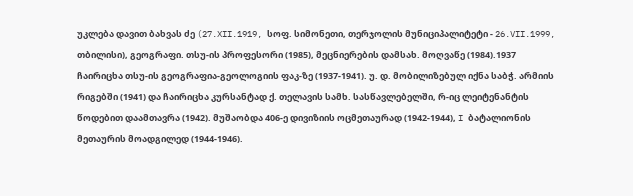უკლება დავით ბახვას ძე (27.XII.1919, სოფ. სიმონეთი, თერჯოლის მუნიციპალიტეტი - 26.VII.1999, თბილისი), გეოგრაფი. თსუ-ის პროფესორი (1985), მეცნიერების დამსახ. მოღვაწე (1984).1937 ჩაირიცხა თსუ-ის გეოგრაფია-გეოლოგიის ფაკ-ზე (1937-1941). უ. დ. მობილიზებულ იქნა საბჭ. არმიის რიგებში (1941) და ჩაირიცხა კურსანტად ქ. თელავის სამხ. სასწავლებელში, რ-იც ლეიტენანტის წოდებით დაამთავრა (1942). მუშაობდა 406-ე დივიზიის ოცმეთაურად (1942-1944), I ბატალიონის მეთაურის მოადგილედ (1944-1946).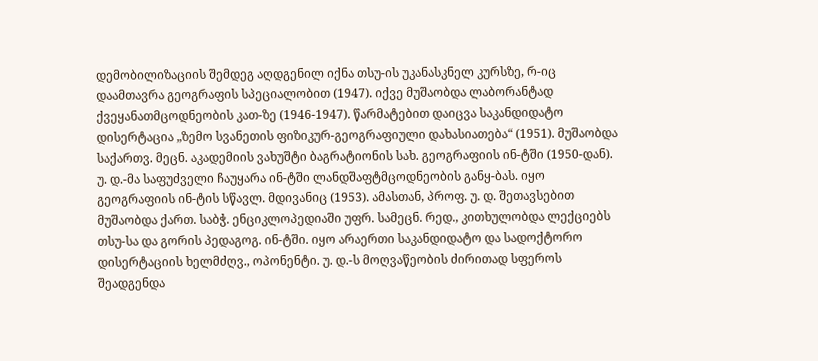დემობილიზაციის შემდეგ აღდგენილ იქნა თსუ-ის უკანასკნელ კურსზე, რ-იც დაამთავრა გეოგრაფის სპეციალობით (1947). იქვე მუშაობდა ლაბორანტად ქვეყანათმცოდნეობის კათ-ზე (1946-1947). წარმატებით დაიცვა საკანდიდატო დისერტაცია „ზემო სვანეთის ფიზიკურ-გეოგრაფიული დახასიათება“ (1951). მუშაობდა საქართვ. მეცნ. აკადემიის ვახუშტი ბაგრატიონის სახ. გეოგრაფიის ინ-ტში (1950-დან). უ. დ.-მა საფუძველი ჩაუყარა ინ-ტში ლანდშაფტმცოდნეობის განყ-ბას. იყო გეოგრაფიის ინ-ტის სწავლ. მდივანიც (1953). ამასთან, პროფ. უ. დ. შეთავსებით მუშაობდა ქართ. საბჭ. ენციკლოპედიაში უფრ. სამეცნ. რედ., კითხულობდა ლექციებს თსუ-სა და გორის პედაგოგ. ინ-ტში. იყო არაერთი საკანდიდატო და სადოქტორო დისერტაციის ხელმძღვ., ოპონენტი. უ. დ.-ს მოღვაწეობის ძირითად სფეროს შეადგენდა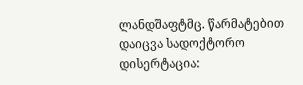ლანდშაფტმც. წარმატებით დაიცვა სადოქტორო დისერტაცია: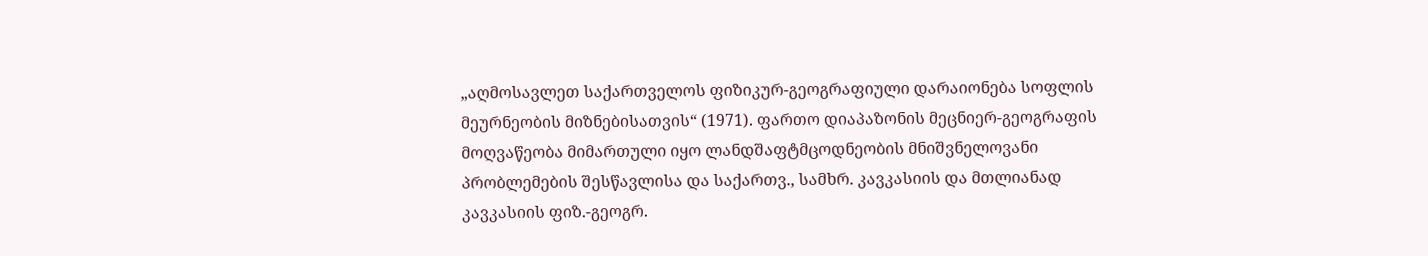„აღმოსავლეთ საქართველოს ფიზიკურ-გეოგრაფიული დარაიონება სოფლის მეურნეობის მიზნებისათვის“ (1971). ფართო დიაპაზონის მეცნიერ-გეოგრაფის მოღვაწეობა მიმართული იყო ლანდშაფტმცოდნეობის მნიშვნელოვანი პრობლემების შესწავლისა და საქართვ., სამხრ. კავკასიის და მთლიანად კავკასიის ფიზ.-გეოგრ.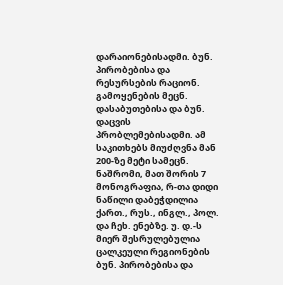დარაიონებისადმი. ბუნ. პირობებისა და რესურსების რაციონ. გამოყენების მეცნ. დასაბუთებისა და ბუნ. დაცვის პრობლემებისადმი. ამ საკითხებს მიუძღვნა მან 200-ზე მეტი სამეცნ. ნაშრომი, მათ შორის 7 მონოგრაფია, რ-თა დიდი ნაწილი დაბეჭდილია ქართ., რუს., ინგლ., პოლ. და ჩეხ. ენებზე. უ. დ.-ს მიერ შესრულებულია ცალკეული რეგიონების ბუნ. პირობებისა და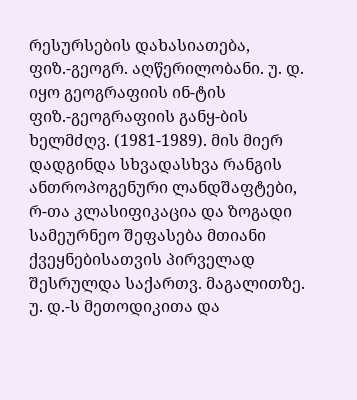რესურსების დახასიათება, ფიზ.-გეოგრ. აღწერილობანი. უ. დ. იყო გეოგრაფიის ინ-ტის ფიზ.-გეოგრაფიის განყ-ბის ხელმძღვ. (1981-1989). მის მიერ დადგინდა სხვადასხვა რანგის ანთროპოგენური ლანდშაფტები, რ-თა კლასიფიკაცია და ზოგადი სამეურნეო შეფასება მთიანი ქვეყნებისათვის პირველად შესრულდა საქართვ. მაგალითზე. უ. დ.-ს მეთოდიკითა და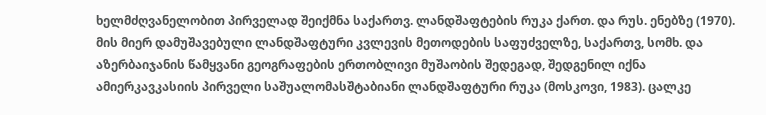ხელმძღვანელობით პირველად შეიქმნა საქართვ. ლანდშაფტების რუკა ქართ. და რუს. ენებზე (1970). მის მიერ დამუშავებული ლანდშაფტური კვლევის მეთოდების საფუძველზე, საქართვ, სომხ. და აზერბაიჯანის წამყვანი გეოგრაფების ერთობლივი მუშაობის შედეგად, შედგენილ იქნა ამიერკავკასიის პირველი საშუალომასშტაბიანი ლანდშაფტური რუკა (მოსკოვი, 1983). ცალკე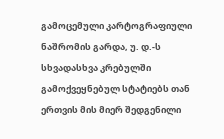გამოცემული კარტოგრაფიული ნაშრომის გარდა, უ. დ.-ს სხვადასხვა კრებულში გამოქვეყნებულ სტატიებს თან ერთვის მის მიერ შედგენილი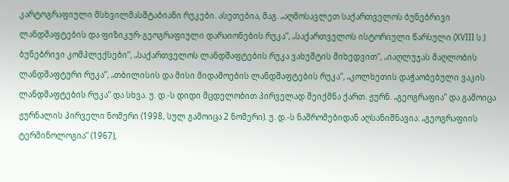კარტოგრაფიული მსხვილმასშტაბიანი რუკები. ასეთებია, მაგ. „აღმოსავლეთ საქართველოს ბუნებრივი ლანდშაფტების და ფიზიკურ-გეოგრაფიული დარაიონების რუკა“, „საქართველოს ისტორიული წარსული (XVIII ს.) ბუნებრივი კომპლექსები“, „საქართველოს ლანდშაფტების რუკა ვახუშტის მიხედვით“, „იაღლუჯას მაღლობის ლანდშაფტური რუკა“, „თბილისის და მისი მიდამოების ლანდშაფტების რუკა“, „კოლხეთის დაჭაობებული ვაკის ლანდშაფტების რუკა“ და სხვა. უ. დ.-ს დიდი მცდელობით პირველად შეიქმნა ქართ. ჟურნ. „გეოგრაფია“ და გამოიცა ჟურნალის პირველი ნომერი (1998, სულ გამოიცა 2 ნომერი). უ. დ.-ს ნაშრომებიდან აღსანიშნავია: „გეოგრაფიის ტერმინოლოგია“ (1967),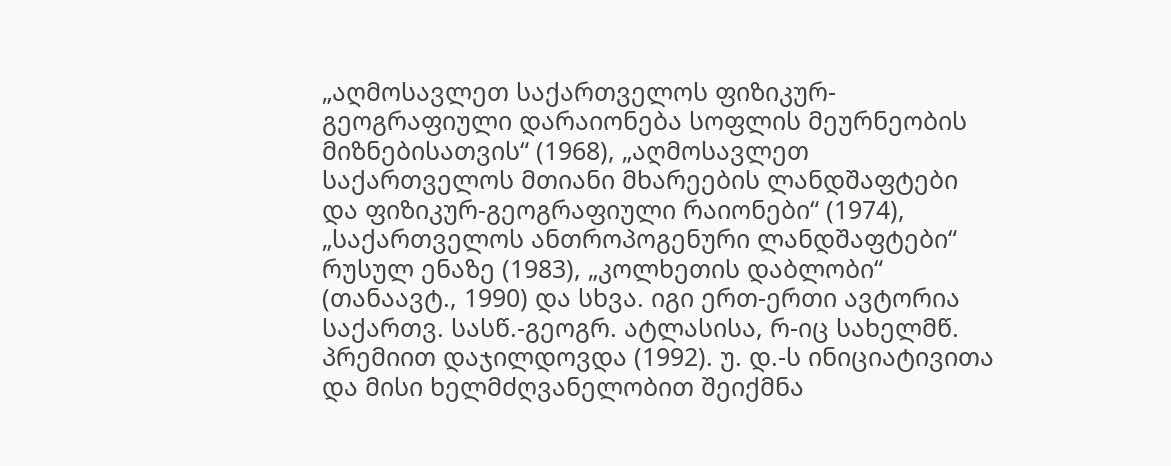„აღმოსავლეთ საქართველოს ფიზიკურ-გეოგრაფიული დარაიონება სოფლის მეურნეობის მიზნებისათვის“ (1968), „აღმოსავლეთ საქართველოს მთიანი მხარეების ლანდშაფტები და ფიზიკურ-გეოგრაფიული რაიონები“ (1974), „საქართველოს ანთროპოგენური ლანდშაფტები“ რუსულ ენაზე (1983), „კოლხეთის დაბლობი“ (თანაავტ., 1990) და სხვა. იგი ერთ-ერთი ავტორია საქართვ. სასწ.-გეოგრ. ატლასისა, რ-იც სახელმწ. პრემიით დაჯილდოვდა (1992). უ. დ.-ს ინიციატივითა და მისი ხელმძღვანელობით შეიქმნა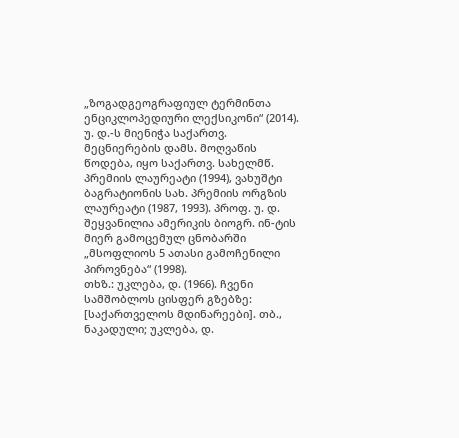„ზოგადგეოგრაფიულ ტერმინთა ენციკლოპედიური ლექსიკონი“ (2014). უ. დ.-ს მიენიჭა საქართვ. მეცნიერების დამს. მოღვაწის წოდება, იყო საქართვ. სახელმწ. პრემიის ლაურეატი (1994), ვახუშტი ბაგრატიონის სახ. პრემიის ორგზის ლაურეატი (1987, 1993). პროფ. უ. დ. შეყვანილია ამერიკის ბიოგრ. ინ-ტის მიერ გამოცემულ ცნობარში „მსოფლიოს 5 ათასი გამოჩენილი პიროვნება“ (1998).
თხზ.: უკლება, დ. (1966). ჩვენი სამშობლოს ცისფერ გზებზე: [საქართველოს მდინარეები]. თბ., ნაკადული; უკლება, დ.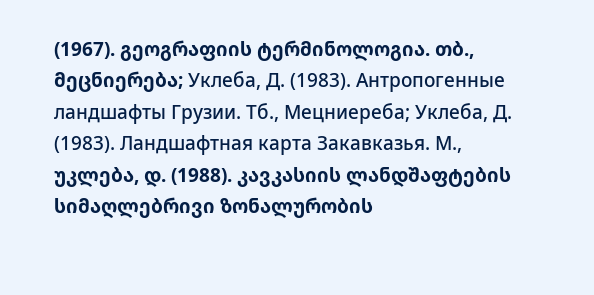(1967). გეოგრაფიის ტერმინოლოგია. თბ., მეცნიერება; Уклеба, Д. (1983). Антропогенные ландшафты Грузии. Тб., Мецниереба; Уклеба, Д. (1983). Ландшафтная карта Закавказья. М., უკლება, დ. (1988). კავკასიის ლანდშაფტების სიმაღლებრივი ზონალურობის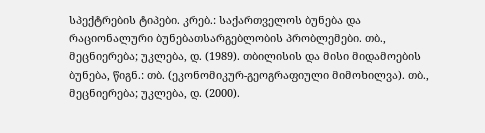სპექტრების ტიპები. კრებ.: საქართველოს ბუნება და რაციონალური ბუნებათსარგებლობის პრობლემები. თბ., მეცნიერება; უკლება, დ. (1989). თბილისის და მისი მიდამოების ბუნება, წიგნ.: თბ. (ეკონომიკურ-გეოგრაფიული მიმოხილვა). თბ., მეცნიერება; უკლება, დ. (2000).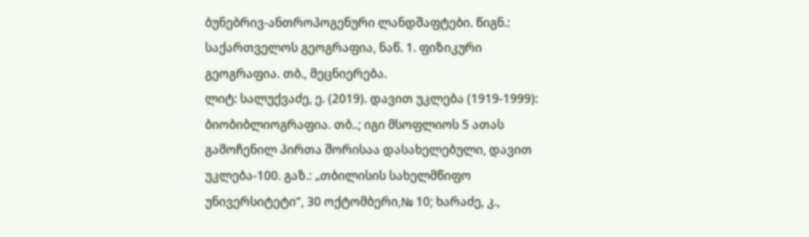ბუნებრივ-ანთროპოგენური ლანდშაფტები. წიგნ.: საქართველოს გეოგრაფია, ნაწ. 1. ფიზიკური გეოგრაფია. თბ., მეცნიერება.
ლიტ: სალუქვაძე, ე. (2019). დავით უკლება (1919-1999): ბიობიბლიოგრაფია. თბ..; იგი მსოფლიოს 5 ათას გამოჩენილ პირთა შორისაა დასახელებული, დავით უკლება-100. გაზ.: „თბილისის სახელმწიფო უნივერსიტეტი“, 30 ოქტომბერი,№ 10; ხარაძე, კ.,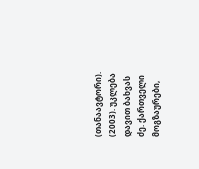(თანაავტორი). (2003). უკლება დავით ბახვას ძე. ქართველი მოგზაურები,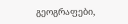გეოგრაფები,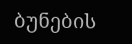ბუნების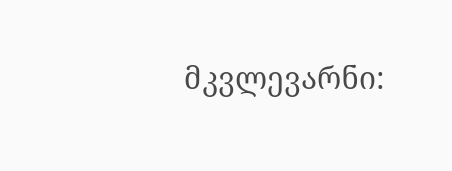მკვლევარნი: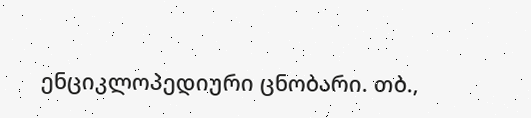ენციკლოპედიური ცნობარი. თბ.,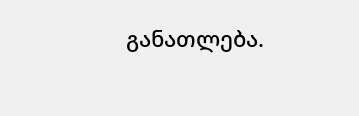განათლება.